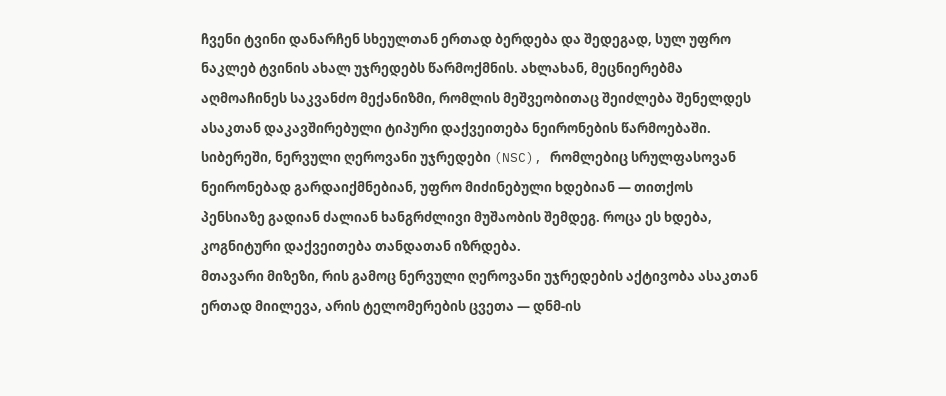ჩვენი ტვინი დანარჩენ სხეულთან ერთად ბერდება და შედეგად, სულ უფრო ნაკლებ ტვინის ახალ უჯრედებს წარმოქმნის. ახლახან, მეცნიერებმა აღმოაჩინეს საკვანძო მექანიზმი, რომლის მეშვეობითაც შეიძლება შენელდეს ასაკთან დაკავშირებული ტიპური დაქვეითება ნეირონების წარმოებაში.
სიბერეში, ნერვული ღეროვანი უჯრედები (NSC), რომლებიც სრულფასოვან ნეირონებად გარდაიქმნებიან, უფრო მიძინებული ხდებიან — თითქოს პენსიაზე გადიან ძალიან ხანგრძლივი მუშაობის შემდეგ. როცა ეს ხდება, კოგნიტური დაქვეითება თანდათან იზრდება.
მთავარი მიზეზი, რის გამოც ნერვული ღეროვანი უჯრედების აქტივობა ასაკთან ერთად მიილევა, არის ტელომერების ცვეთა — დნმ-ის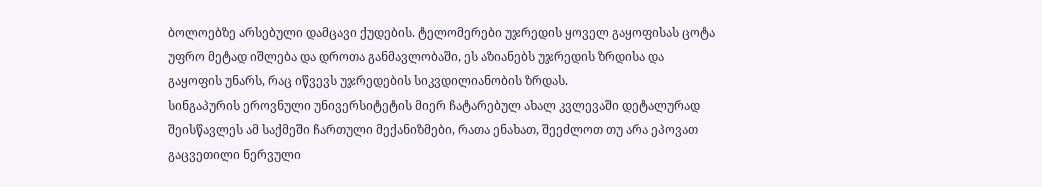ბოლოებზე არსებული დამცავი ქუდების. ტელომერები უჯრედის ყოველ გაყოფისას ცოტა უფრო მეტად იშლება და დროთა განმავლობაში, ეს აზიანებს უჯრედის ზრდისა და გაყოფის უნარს, რაც იწვევს უჯრედების სიკვდილიანობის ზრდას.
სინგაპურის ეროვნული უნივერსიტეტის მიერ ჩატარებულ ახალ კვლევაში დეტალურად შეისწავლეს ამ საქმეში ჩართული მექანიზმები, რათა ენახათ, შეეძლოთ თუ არა ეპოვათ გაცვეთილი ნერვული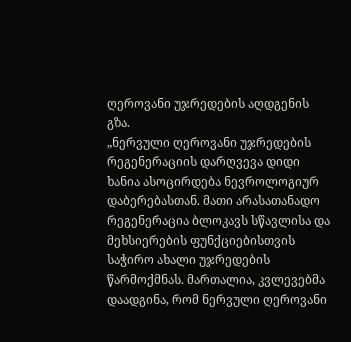ღეროვანი უჯრედების აღდგენის გზა.
„ნერვული ღეროვანი უჯრედების რეგენერაციის დარღვევა დიდი ხანია ასოცირდება ნევროლოგიურ დაბერებასთან. მათი არასათანადო რეგენერაცია ბლოკავს სწავლისა და მეხსიერების ფუნქციებისთვის საჭირო ახალი უჯრედების წარმოქმნას. მართალია, კვლევებმა დაადგინა, რომ ნერვული ღეროვანი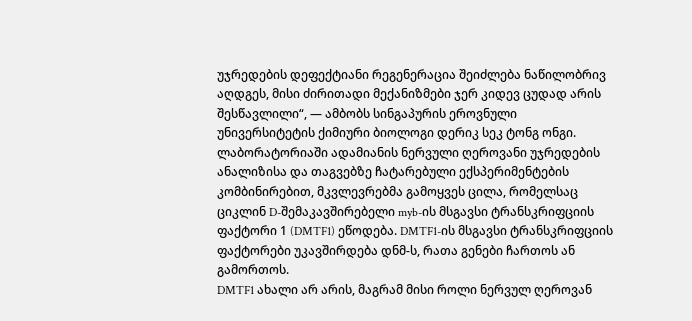უჯრედების დეფექტიანი რეგენერაცია შეიძლება ნაწილობრივ აღდგეს, მისი ძირითადი მექანიზმები ჯერ კიდევ ცუდად არის შესწავლილი“, — ამბობს სინგაპურის ეროვნული უნივერსიტეტის ქიმიური ბიოლოგი დერიკ სეკ ტონგ ონგი.
ლაბორატორიაში ადამიანის ნერვული ღეროვანი უჯრედების ანალიზისა და თაგვებზე ჩატარებული ექსპერიმენტების კომბინირებით, მკვლევრებმა გამოყვეს ცილა, რომელსაც ციკლინ D-შემაკავშირებელი myb-ის მსგავსი ტრანსკრიფციის ფაქტორი 1 (DMTF1) ეწოდება. DMTF1-ის მსგავსი ტრანსკრიფციის ფაქტორები უკავშირდება დნმ-ს, რათა გენები ჩართოს ან გამორთოს.
DMTF1 ახალი არ არის, მაგრამ მისი როლი ნერვულ ღეროვან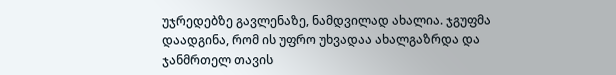უჯრედებზე გავლენაზე, ნამდვილად ახალია. ჯგუფმა დაადგინა, რომ ის უფრო უხვადაა ახალგაზრდა და ჯანმრთელ თავის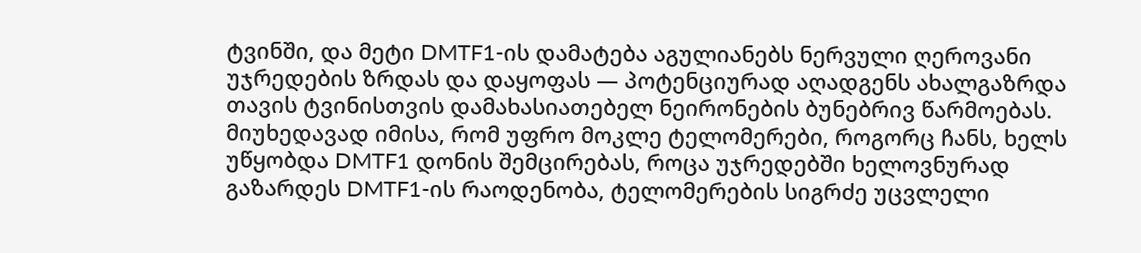ტვინში, და მეტი DMTF1-ის დამატება აგულიანებს ნერვული ღეროვანი უჯრედების ზრდას და დაყოფას — პოტენციურად აღადგენს ახალგაზრდა თავის ტვინისთვის დამახასიათებელ ნეირონების ბუნებრივ წარმოებას.
მიუხედავად იმისა, რომ უფრო მოკლე ტელომერები, როგორც ჩანს, ხელს უწყობდა DMTF1 დონის შემცირებას, როცა უჯრედებში ხელოვნურად გაზარდეს DMTF1-ის რაოდენობა, ტელომერების სიგრძე უცვლელი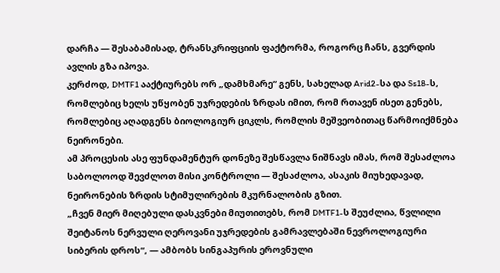დარჩა — შესაბამისად, ტრანსკრიფციის ფაქტორმა, როგორც ჩანს, გვერდის ავლის გზა იპოვა.
კერძოდ, DMTF1 ააქტიურებს ორ „დამხმარე“ გენს, სახელად Arid2-სა და Ss18-ს, რომლებიც ხელს უწყობენ უჯრედების ზრდას იმით, რომ რთავენ ისეთ გენებს, რომლებიც აღადგენს ბიოლოგიურ ციკლს, რომლის მეშვეობითაც წარმოიქმნება ნეირონები.
ამ პროცესის ასე ფუნდამენტურ დონეზე შესწავლა ნიშნავს იმას, რომ შესაძლოა საბოლოოდ შევძლოთ მისი კონტროლი — შესაძლოა, ასაკის მიუხედავად, ნეირონების ზრდის სტიმულირების მკურნალობის გზით.
„ჩვენ მიერ მიღებული დასკვნები მიუთითებს, რომ DMTF1-ს შეუძლია, წვლილი შეიტანოს ნერვული ღეროვანი უჯრედების გამრავლებაში ნევროლოგიური სიბერის დროს“, — ამბობს სინგაპურის ეროვნული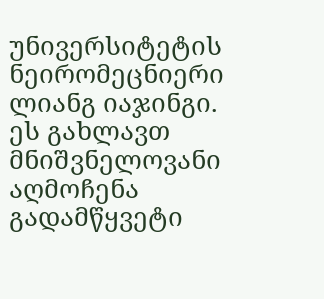უნივერსიტეტის ნეირომეცნიერი ლიანგ იაჯინგი.
ეს გახლავთ მნიშვნელოვანი აღმოჩენა გადამწყვეტი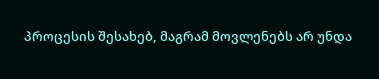პროცესის შესახებ, მაგრამ მოვლენებს არ უნდა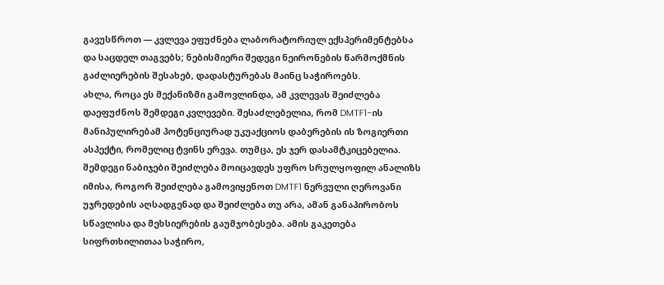გავუსწროთ — კვლევა ეფუძნება ლაბორატორიულ ექსპერიმენტებსა და საცდელ თაგვებს; ნებისმიერი შედეგი ნეირონების წარმოქმნის გაძლიერების შესახებ, დადასტურებას მაინც საჭიროებს.
ახლა, როცა ეს მექანიზმი გამოვლინდა, ამ კვლევას შეიძლება დაეფუძნოს შემდეგი კვლევები. შესაძლებელია, რომ DMTF1-ის მანიპულირებამ პოტენციურად უკუაქციოს დაბერების ის ზოგიერთი ასპექტი, რომელიც ტვინს ერევა. თუმცა, ეს ჯერ დასამტკიცებელია.
შემდეგი ნაბიჯები შეიძლება მოიცავდეს უფრო სრულყოფილ ანალიზს იმისა, როგორ შეიძლება გამოვიყენოთ DMTF1 ნერვული ღეროვანი უჯრედების აღსადგენად და შეიძლება თუ არა, ამან განაპირობოს სწავლისა და მეხსიერების გაუმჯობესება. ამის გაკეთება სიფრთხილითაა საჭირო,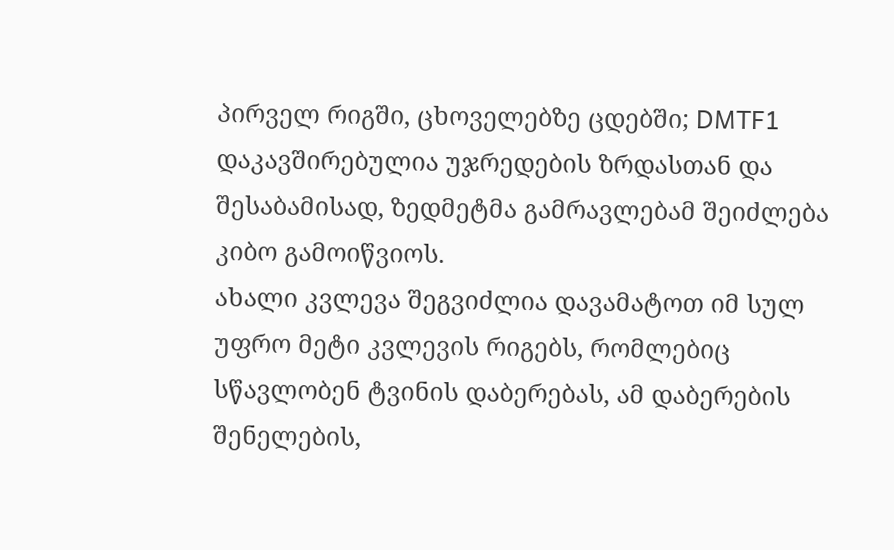პირველ რიგში, ცხოველებზე ცდებში; DMTF1 დაკავშირებულია უჯრედების ზრდასთან და შესაბამისად, ზედმეტმა გამრავლებამ შეიძლება კიბო გამოიწვიოს.
ახალი კვლევა შეგვიძლია დავამატოთ იმ სულ უფრო მეტი კვლევის რიგებს, რომლებიც სწავლობენ ტვინის დაბერებას, ამ დაბერების შენელების,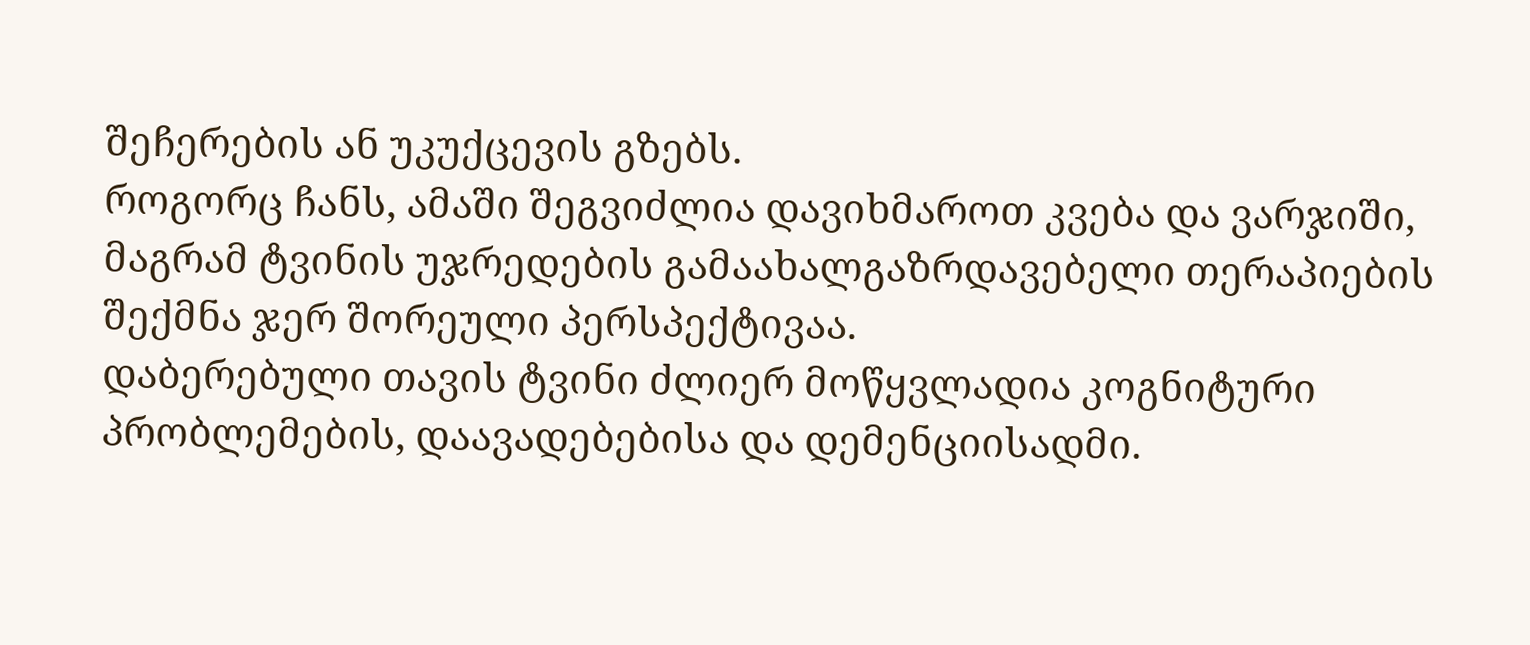შეჩერების ან უკუქცევის გზებს.
როგორც ჩანს, ამაში შეგვიძლია დავიხმაროთ კვება და ვარჯიში, მაგრამ ტვინის უჯრედების გამაახალგაზრდავებელი თერაპიების შექმნა ჯერ შორეული პერსპექტივაა.
დაბერებული თავის ტვინი ძლიერ მოწყვლადია კოგნიტური პრობლემების, დაავადებებისა და დემენციისადმი.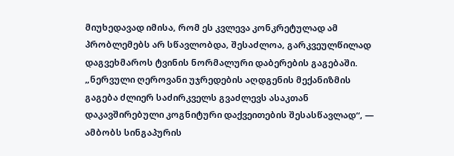მიუხედავად იმისა, რომ ეს კვლევა კონკრეტულად ამ პრობლემებს არ სწავლობდა, შესაძლოა, გარკვეულწილად დაგვეხმაროს ტვინის ნორმალური დაბერების გაგებაში.
„ნერვული ღეროვანი უჯრედების აღდგენის მექანიზმის გაგება ძლიერ საძირკველს გვაძლევს ასაკთან დაკავშირებული კოგნიტური დაქვეითების შესასწავლად“, — ამბობს სინგაპურის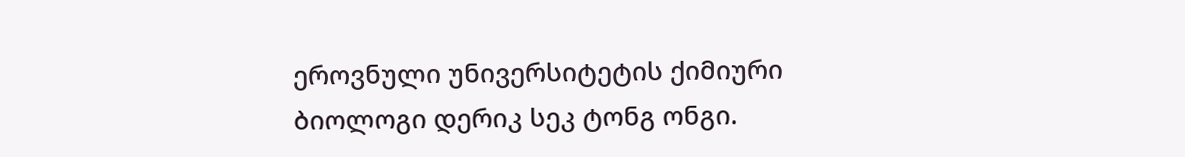ეროვნული უნივერსიტეტის ქიმიური ბიოლოგი დერიკ სეკ ტონგ ონგი.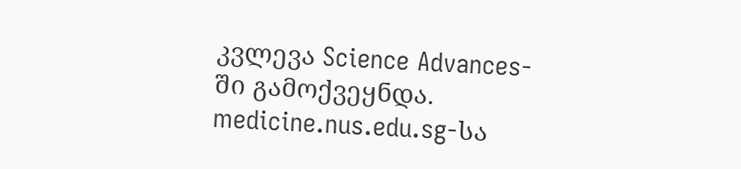კვლევა Science Advances-ში გამოქვეყნდა.
medicine.nus.edu.sg-სა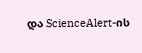და ScienceAlert-ის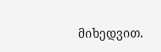მიხედვით.